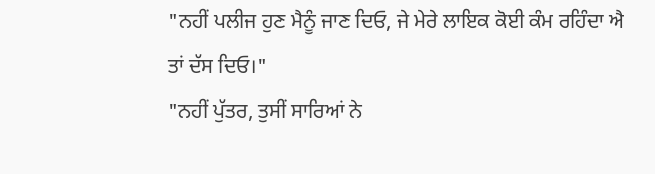"ਨਹੀਂ ਪਲੀਜ ਹੁਣ ਮੈਨੂੰ ਜਾਣ ਦਿਓ, ਜੇ ਮੇਰੇ ਲਾਇਕ ਕੋਈ ਕੰਮ ਰਹਿੰਦਾ ਐ ਤਾਂ ਦੱਸ ਦਿਓ।"
"ਨਹੀਂ ਪੁੱਤਰ, ਤੁਸੀਂ ਸਾਰਿਆਂ ਨੇ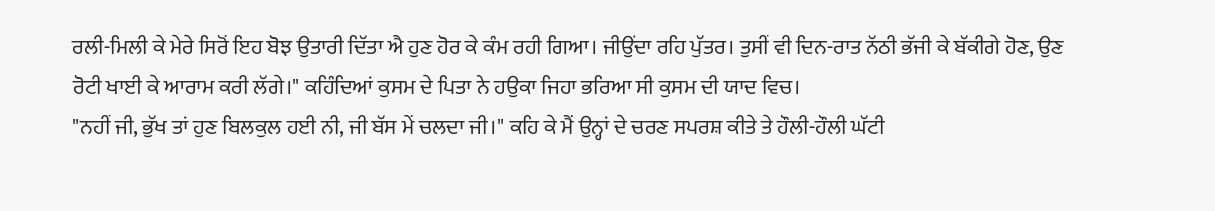ਰਲੀ-ਮਿਲੀ ਕੇ ਮੇਰੇ ਸਿਰੋਂ ਇਹ ਬੋਝ ਉਤਾਰੀ ਦਿੱਤਾ ਐ ਹੁਣ ਹੋਰ ਕੇ ਕੰਮ ਰਹੀ ਗਿਆ। ਜੀਉਂਦਾ ਰਹਿ ਪੁੱਤਰ। ਤੁਸੀਂ ਵੀ ਦਿਨ-ਰਾਤ ਨੱਠੀ ਭੱਜੀ ਕੇ ਬੱਕੀਗੇ ਹੋਣ, ਉਣ ਰੋਟੀ ਖਾਈ ਕੇ ਆਰਾਮ ਕਰੀ ਲੱਗੇ।" ਕਹਿੰਦਿਆਂ ਕੁਸਮ ਦੇ ਪਿਤਾ ਨੇ ਹਉਕਾ ਜਿਹਾ ਭਰਿਆ ਸੀ ਕੁਸਮ ਦੀ ਯਾਦ ਵਿਚ।
"ਨਹੀਂ ਜੀ, ਭੁੱਖ ਤਾਂ ਹੁਣ ਬਿਲਕੁਲ ਹਈ ਨੀ, ਜੀ ਬੱਸ ਮੇਂ ਚਲਦਾ ਜੀ।" ਕਹਿ ਕੇ ਮੈਂ ਉਨ੍ਹਾਂ ਦੇ ਚਰਣ ਸਪਰਸ਼ ਕੀਤੇ ਤੇ ਹੌਲੀ-ਹੌਲੀ ਘੱਟੀ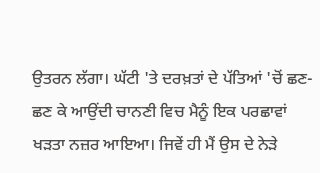ਉਤਰਨ ਲੱਗਾ। ਘੱਟੀ 'ਤੇ ਦਰਖ਼ਤਾਂ ਦੇ ਪੱਤਿਆਂ 'ਚੋਂ ਛਣ-ਛਣ ਕੇ ਆਉਂਦੀ ਚਾਨਣੀ ਵਿਚ ਮੈਨੂੰ ਇਕ ਪਰਛਾਵਾਂ ਖੜਤਾ ਨਜ਼ਰ ਆਇਆ। ਜਿਵੇਂ ਹੀ ਮੈਂ ਉਸ ਦੇ ਨੇੜੇ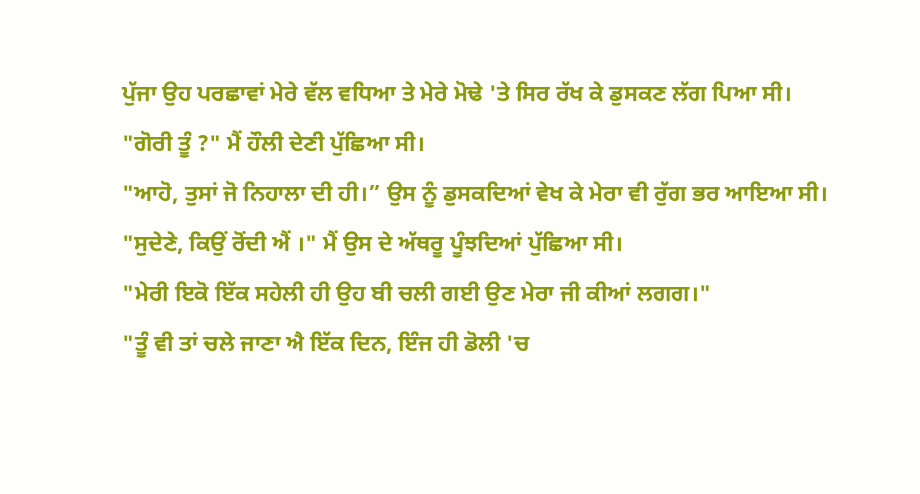ਪੁੱਜਾ ਉਹ ਪਰਛਾਵਾਂ ਮੇਰੇ ਵੱਲ ਵਧਿਆ ਤੇ ਮੇਰੇ ਮੋਢੇ 'ਤੇ ਸਿਰ ਰੱਖ ਕੇ ਡੁਸਕਣ ਲੱਗ ਪਿਆ ਸੀ।
"ਗੋਰੀ ਤੂੰ ?" ਮੈਂ ਹੌਲੀ ਦੇਣੀ ਪੁੱਛਿਆ ਸੀ।
"ਆਹੋ, ਤੁਸਾਂ ਜੋ ਨਿਹਾਲਾ ਦੀ ਹੀ।” ਉਸ ਨੂੰ ਡੁਸਕਦਿਆਂ ਵੇਖ ਕੇ ਮੇਰਾ ਵੀ ਰੁੱਗ ਭਰ ਆਇਆ ਸੀ।
"ਸੁਦੇਣੇ, ਕਿਉਂ ਰੋਂਦੀ ਐਂ ।" ਮੈਂ ਉਸ ਦੇ ਅੱਥਰੂ ਪੂੰਝਦਿਆਂ ਪੁੱਛਿਆ ਸੀ।
"ਮੇਰੀ ਇਕੋ ਇੱਕ ਸਹੇਲੀ ਹੀ ਉਹ ਬੀ ਚਲੀ ਗਈ ਉਣ ਮੇਰਾ ਜੀ ਕੀਆਂ ਲਗਗ।"
"ਤੂੰ ਵੀ ਤਾਂ ਚਲੇ ਜਾਣਾ ਐ ਇੱਕ ਦਿਨ, ਇੰਜ ਹੀ ਡੋਲੀ 'ਚ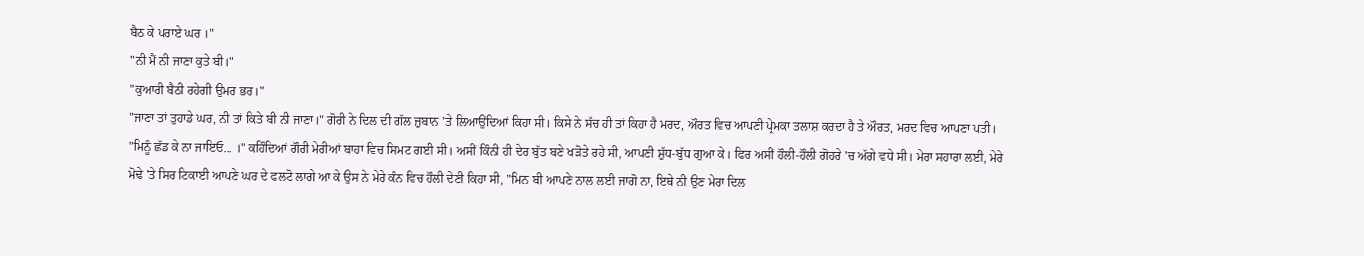ਬੈਠ ਕੇ ਪਰਾਏ ਘਰ ।"
"ਨੀ ਮੈਂ ਨੀ ਜਾਣਾ ਕੁਤੇ ਬੀ।"
"ਕੁਆਰੀ ਬੈਠੀ ਰਹੇਗੀ ਉਮਰ ਭਰ।"
"ਜਾਣਾ ਤਾਂ ਤੁਹਾਡੇ ਘਰ, ਨੀ ਤਾਂ ਕਿਤੇ ਬੀ ਨੀ ਜਾਣਾ।" ਗੋਰੀ ਨੇ ਦਿਲ ਦੀ ਗੱਲ ਜ਼ੁਬਾਨ 'ਤੇ ਲਿਆਉਂਦਿਆਂ ਕਿਹਾ ਸੀ। ਕਿਸੇ ਨੇ ਸੱਚ ਹੀ ਤਾਂ ਕਿਹਾ ਹੈ ਮਰਦ, ਔਰਤ ਵਿਚ ਆਪਣੀ ਪ੍ਰੇਮਕਾ ਤਲਾਸ਼ ਕਰਦਾ ਹੈ ਤੇ ਔਰਤ, ਮਰਦ ਵਿਚ ਆਪਣਾ ਪਤੀ।
"ਮਿਨੂੰ ਛੱਡ ਕੇ ਨਾ ਜਾਇਓ... ।" ਕਹਿੰਦਿਆਂ ਗੌਰੀ ਮੇਰੀਆਂ ਬਾਹਾ ਵਿਚ ਸਿਮਟ ਗਈ ਸੀ। ਅਸੀਂ ਕਿੰਨੀ ਹੀ ਦੇਰ ਬੁੱਤ ਬਣੇ ਖੜੋਤੇ ਰਹੇ ਸੀ, ਆਪਣੀ ਸ਼ੁੱਧ-ਬੁੱਧ ਗੁਆ ਕੇ। ਫਿਰ ਅਸੀਂ ਹੌਲੀ-ਹੌਲੀ ਗੋਹਰੇ 'ਚ ਅੱਗੇ ਵਧੇ ਸੀ। ਮੇਰਾ ਸਹਾਰਾ ਲਈ, ਮੇਰੇ ਮੋਢੇ 'ਤੇ ਸਿਰ ਟਿਕਾਈ ਆਪਣੇ ਘਰ ਦੇ ਫਲਟੋ ਲਾਗੇ ਆ ਕੇ ਉਸ ਨੇ ਮੇਰੇ ਕੰਨ ਵਿਚ ਹੌਲੀ ਦੇਣੀ ਕਿਹਾ ਸੀ, "ਮਿਨ ਬੀ ਆਪਣੇ ਨਾਲ ਲਈ ਜਾਗੋ ਨਾ, ਇਥੇ ਨੀ ਉਣ ਮੇਰਾ ਦਿਲ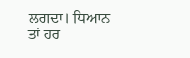ਲਗਦਾ। ਧਿਆਨ ਤਾਂ ਹਰ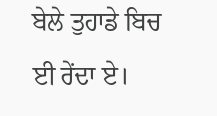ਬੇਲੇ ਤੁਹਾਡੇ ਬਿਚ ਈ ਰੇਂਦਾ ਏ।